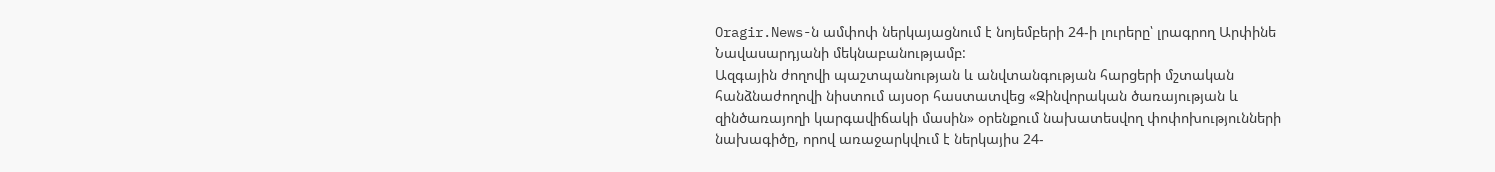Oragir.News-ն ամփոփ ներկայացնում է նոյեմբերի 24-ի լուրերը՝ լրագրող Արփինե Նավասարդյանի մեկնաբանությամբ:
Ազգային ժողովի պաշտպանության և անվտանգության հարցերի մշտական հանձնաժողովի նիստում այսօր հաստատվեց «Զինվորական ծառայության և զինծառայողի կարգավիճակի մասին» օրենքում նախատեսվող փոփոխությունների նախագիծը, որով առաջարկվում է ներկայիս 24-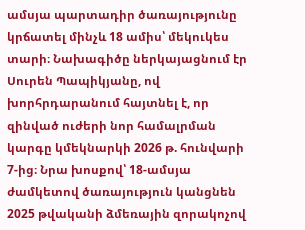ամսյա պարտադիր ծառայությունը կրճատել մինչև 18 ամիս՝ մեկուկես տարի։ Նախագիծը ներկայացնում էր Սուրեն Պապիկյանը, ով խորհրդարանում հայտնել է, որ զինված ուժերի նոր համալրման կարգը կմեկնարկի 2026 թ. հունվարի 7-ից։ Նրա խոսքով՝ 18-ամսյա ժամկետով ծառայություն կանցնեն 2025 թվականի ձմեռային զորակոչով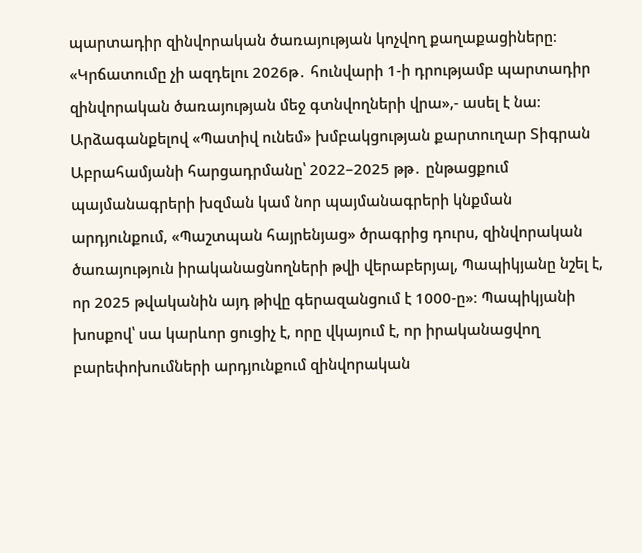պարտադիր զինվորական ծառայության կոչվող քաղաքացիները։ «Կրճատումը չի ազդելու 2026թ․ հունվարի 1-ի դրությամբ պարտադիր զինվորական ծառայության մեջ գտնվողների վրա»,- ասել է նա։ Արձագանքելով «Պատիվ ունեմ» խմբակցության քարտուղար Տիգրան Աբրահամյանի հարցադրմանը՝ 2022–2025 թթ․ ընթացքում պայմանագրերի խզման կամ նոր պայմանագրերի կնքման արդյունքում, «Պաշտպան հայրենյաց» ծրագրից դուրս, զինվորական ծառայություն իրականացնողների թվի վերաբերյալ, Պապիկյանը նշել է, որ 2025 թվականին այդ թիվը գերազանցում է 1000-ը»։ Պապիկյանի խոսքով՝ սա կարևոր ցուցիչ է, որը վկայում է, որ իրականացվող բարեփոխումների արդյունքում զինվորական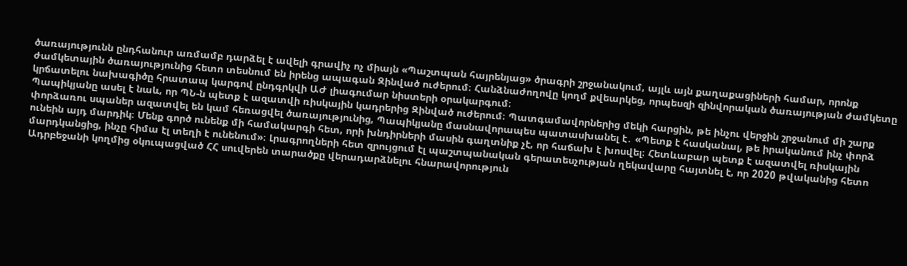ծառայությունն ընդհանուր առմամբ դարձել է ավելի գրավիչ ոչ միայն «Պաշտպան հայրենյաց» ծրագրի շրջանակում, այլև այն քաղաքացիների համար, որոնք ժամկետային ծառայությունից հետո տեսնում են իրենց ապագան Զինված ուժերում։ Հանձնաժողովը կողմ քվեարկեց, որպեսզի զինվորական ծառայության ժամկետը կրճատելու նախագիծը հրատապ կարգով ընդգրկվի ԱԺ լիագումար նիստերի օրակարգում։
Պապիկյանը ասել է նաև, որ ՊՆ-ն պետք է ազատվի ռիսկային կադրերից Զինված ուժերում։ Պատգամավորներից մեկի հարցին, թե ինչու վերջին շրջանում մի շարք փորձառու սպաներ ազատվել են կամ հեռացվել ծառայությունից, Պապիկյանը մասնավորապես պատասխանել է․ «Պետք է հասկանալ, թե իրականում ինչ փորձ ունեին այդ մարդիկ։ Մենք գործ ունենք մի համակարգի հետ, որի խնդիրների մասին գաղտնիք չէ, որ հաճախ է խոսվել։ Հետևաբար պետք է ազատվել ռիսկային մարդկանցից, ինչը հիմա էլ տեղի է ունենում»։ Լրագրողների հետ զրույցում էլ պաշտպանական գերատեսչության ղեկավարը հայտնել է, որ 2020 թվականից հետո Ադրբեջանի կողմից օկուպացված ՀՀ սուվերեն տարածքը վերադարձնելու հնարավորություն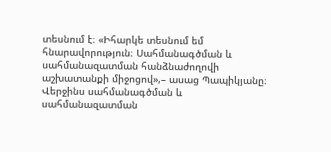տեսնում է։ «Իհարկե տեսնում եմ հնարավորություն։ Սահմանագծման և սահմանազատման հանձնաժողովի աշխատանքի միջոցով»,– ասաց Պապիկյանը։ Վերջինս սահմանագծման և սահմանազատման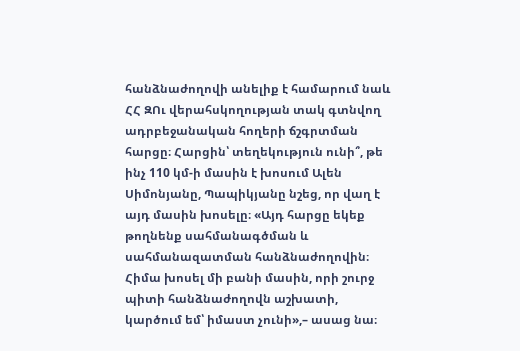հանձնաժողովի անելիք է համարում նաև ՀՀ ԶՈւ վերահսկողության տակ գտնվող ադրբեջանական հողերի ճշգրտման հարցը։ Հարցին՝ տեղեկություն ունի՞, թե ինչ 110 կմ-ի մասին է խոսում Ալեն Սիմոնյանը, Պապիկյանը նշեց, որ վաղ է այդ մասին խոսելը։ «Այդ հարցը եկեք թողնենք սահմանագծման և սահմանազատման հանձնաժողովին։ Հիմա խոսել մի բանի մասին, որի շուրջ պիտի հանձնաժողովն աշխատի, կարծում եմ՝ իմաստ չունի»,– ասաց նա։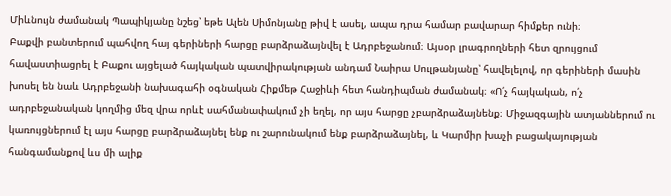Միևնույն ժամանակ Պապիկյանը նշեց՝ եթե Ալեն Սիմոնյանը թիվ է ասել, ապա դրա համար բավարար հիմքեր ունի։
Բաքվի բանտերում պահվող հայ գերիների հարցը բարձրաձայնվել է Ադրբեջանում։ Այսօր լրագրողների հետ զրույցում հավաստիացրել է Բաքու այցելած հայկական պատվիրակության անդամ Նաիրա Սուլթանյանը՝ հավելելով, որ գերիների մասին խոսել են նաև Ադրբեջանի նախագահի օգնական Հիքմեթ Հաջիևի հետ հանդիպման ժամանակ։ «Ո՛չ հայկական, ո՛չ ադրբեջանական կողմից մեզ վրա որևէ սահմանափակում չի եղել, որ այս հարցը չբարձրաձայնենք։ Միջազգային ատյաններում ու կառույցներում էլ այս հարցը բարձրաձայնել ենք ու շարունակում ենք բարձրաձայնել, և Կարմիր խաչի բացակայության հանգամանքով ևս մի ալիք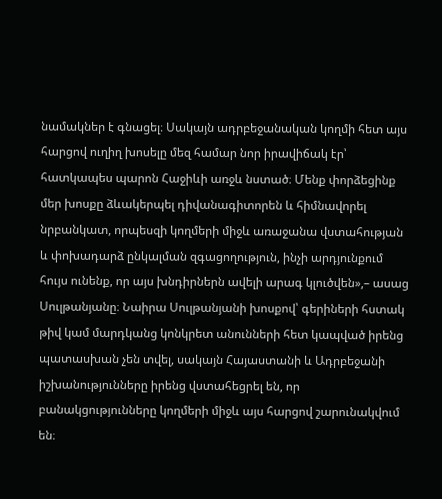նամակներ է գնացել։ Սակայն ադրբեջանական կողմի հետ այս հարցով ուղիղ խոսելը մեզ համար նոր իրավիճակ էր՝ հատկապես պարոն Հաջիևի առջև նստած։ Մենք փորձեցինք մեր խոսքը ձևակերպել դիվանագիտորեն և հիմնավորել նրբանկատ, որպեսզի կողմերի միջև առաջանա վստահության և փոխադարձ ընկալման զգացողություն, ինչի արդյունքում հույս ունենք, որ այս խնդիրներն ավելի արագ կլուծվեն»,– ասաց Սուլթանյանը։ Նաիրա Սուլթանյանի խոսքով՝ գերիների հստակ թիվ կամ մարդկանց կոնկրետ անունների հետ կապված իրենց պատասխան չեն տվել, սակայն Հայաստանի և Ադրբեջանի իշխանությունները իրենց վստահեցրել են, որ բանակցությունները կողմերի միջև այս հարցով շարունակվում են։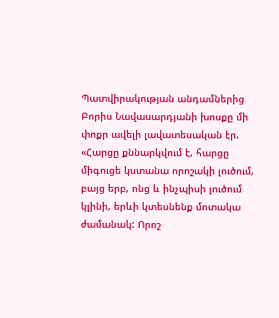Պատվիրակության անդամներից Բորիս Նավասարդյանի խոսքը մի փոքր ավելի լավատեսական էր. «Հարցը քննարկվում է, հարցը միգուցե կստանա որոշակի լուծում, բայց երբ, ոնց և ինչպիսի լուծում կլինի, երևի կտեսնենք մոտակա ժամանակ: Որոշ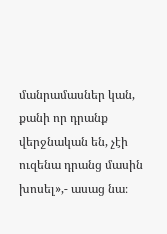մանրամասներ կան, քանի որ դրանք վերջնական են, չէի ուզենա դրանց մասին խոսել»,- ասաց նա։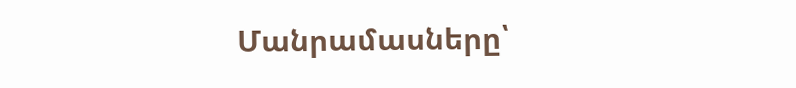Մանրամասները՝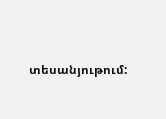տեսանյութում: